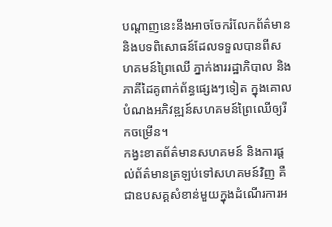បណ្ដាញនេះនឹងអាចចែករំលែកព័ត៌មាន និងបទពិសោធន៍ដែលទទួលបានពីសហគមន៍ព្រៃឈើ ភ្នាក់ងាររដ្ឋាភិបាល និងភាគីដៃគូពាក់ព័ន្ធផ្សេងៗទៀត ក្នុងគោលបំណងអភិវឌ្ឍន៍សហគមន៍ព្រៃឈើឲ្យរីកចម្រើន។
កង្វះខាតព័ត៌មានសហគមន៍ និងការផ្តល់ព័ត៌មានត្រឡប់ទៅសហគមន៍វិញ គឺជាឧបសគ្គសំខាន់មួយក្នុងដំណើរការអ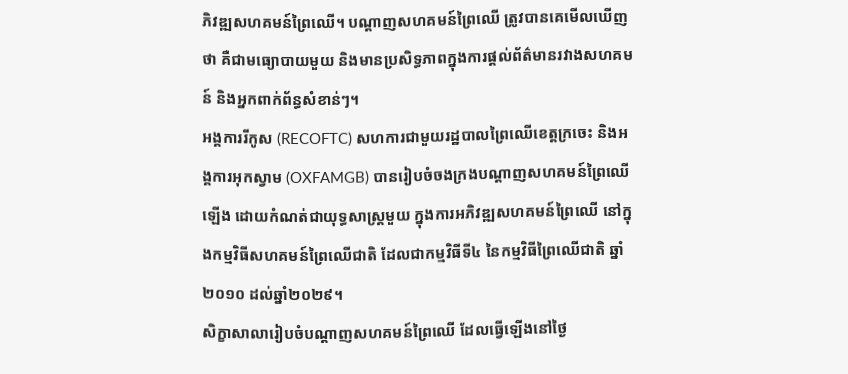ភិវឌ្ឍសហគមន៍ព្រៃឈើ។ បណ្ដាញសហគមន៍ព្រៃឈើ ត្រូវបានគេមើលឃើញថា គឺជាមធ្យោបាយមួយ និងមានប្រសិទ្ធភាពក្នុងការផ្តល់ព័ត៌មានរវាងសហគមន៍ និងអ្នកពាក់ព័ន្ធសំខាន់ៗ។
អង្គការរីកូស (RECOFTC) សហការជាមួយរដ្ឋបាលព្រៃឈើខេត្តក្រចេះ និងអង្គការអុកស្វាម (OXFAMGB) បានរៀបចំចងក្រងបណ្ដាញសហគមន៍ព្រៃឈើឡើង ដោយកំណត់ជាយុទ្ធសាស្ត្រមួយ ក្នុងការអភិវឌ្ឍសហគមន៍ព្រៃឈើ នៅក្នុងកម្មវិធីសហគមន៍ព្រៃឈើជាតិ ដែលជាកម្មវិធីទី៤ នៃកម្មវិធីព្រៃឈើជាតិ ឆ្នាំ២០១០ ដល់ឆ្នាំ២០២៩។
សិក្ខាសាលារៀបចំបណ្ដាញសហគមន៍ព្រៃឈើ ដែលធ្វើឡើងនៅថ្ងៃ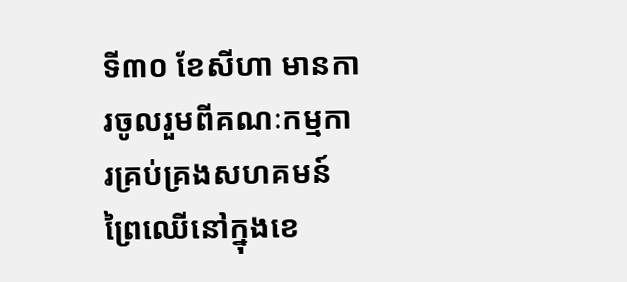ទី៣០ ខែសីហា មានការចូលរួមពីគណៈកម្មការគ្រប់គ្រងសហគមន៍ព្រៃឈើនៅក្នុងខេ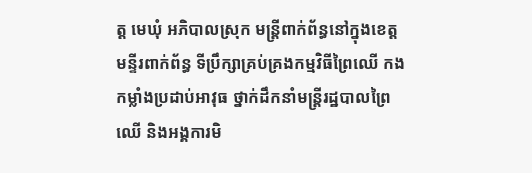ត្ត មេឃុំ អភិបាលស្រុក មន្ត្រីពាក់ព័ន្ធនៅក្នុងខេត្ត មន្ទីរពាក់ព័ន្ធ ទីប្រឹក្សាគ្រប់គ្រងកម្មវិធីព្រៃឈើ កងកម្លាំងប្រដាប់អាវុធ ថ្នាក់ដឹកនាំមន្ត្រីរដ្ឋបាលព្រៃឈើ និងអង្គការមិ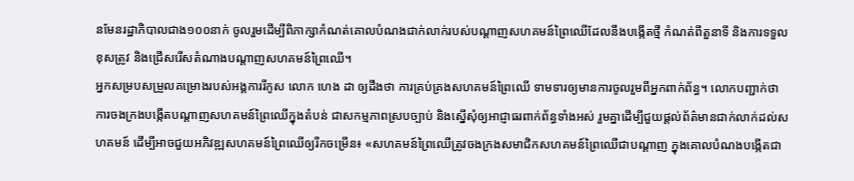នមែនរដ្ឋាភិបាលជាង១០០នាក់ ចូលរួមដើម្បីពិភាក្សាកំណត់គោលបំណងជាក់លាក់របស់បណ្ដាញសហគមន៍ព្រៃឈើដែលនឹងបង្កើតថ្មី កំណត់ពីតួនាទី និងការទទួលខុសត្រូវ និងជ្រើសរើសតំណាងបណ្ដាញសហគមន៍ព្រៃឈើ។
អ្នកសម្របសម្រួលគម្រោងរបស់អង្គការរីកូស លោក ហេង ដា ឲ្យដឹងថា ការគ្រប់គ្រងសហគមន៍ព្រៃឈើ ទាមទារឲ្យមានការចូលរួមពីអ្នកពាក់ព័ន្ធ។ លោកបញ្ជាក់ថា ការចងក្រងបង្កើតបណ្ដាញសហគមន៍ព្រៃឈើក្នុងតំបន់ ជាសកម្មភាពស្របច្បាប់ និងស្នើសុំឲ្យអាជ្ញាធរពាក់ព័ន្ធទាំងអស់ រួមគ្នាដើម្បីជួយផ្តល់ព័ត៌មានជាក់លាក់ដល់សហគមន៍ ដើម្បីអាចជួយអភិវឌ្ឍសហគមន៍ព្រៃឈើឲ្យរីកចម្រើន៖ «សហគមន៍ព្រៃឈើត្រូវចងក្រងសមាជិកសហគមន៍ព្រៃឈើជាបណ្ដាញ ក្នុងគោលបំណងបង្កើតជា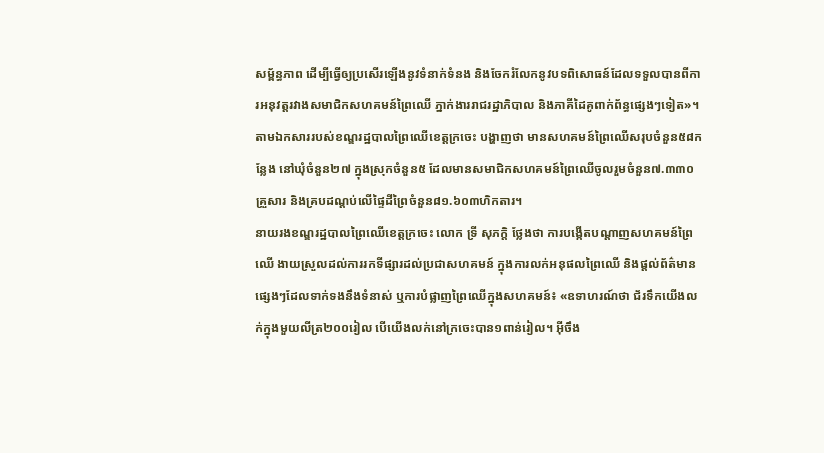សម្ព័ន្ធភាព ដើម្បីធ្វើឲ្យប្រសើរឡើងនូវទំនាក់ទំនង និងចែករំលែកនូវបទពិសោធន៍ដែលទទួលបានពីការអនុវត្តរវាងសមាជិកសហគមន៍ព្រៃឈើ ភ្នាក់ងាររាជរដ្ឋាភិបាល និងភាគីដៃគូពាក់ព័ន្ធផ្សេងៗទៀត»។
តាមឯកសាររបស់ខណ្ឌរដ្ឋបាលព្រៃឈើខេត្តក្រចេះ បង្ហាញថា មានសហគមន៍ព្រៃឈើសរុបចំនួន៥៨កន្លែង នៅឃុំចំនួន២៧ ក្នុងស្រុកចំនួន៥ ដែលមានសមាជិកសហគមន៍ព្រៃឈើចូលរួមចំនួន៧.៣៣០គ្រួសារ និងគ្របដណ្ដប់លើផ្ទៃដីព្រៃចំនួន៨១.៦០៣ហិកតារ។
នាយរងខណ្ឌរដ្ឋបាលព្រៃឈើខេត្តក្រចេះ លោក ទ្រី សុភក្តិ ថ្លែងថា ការបង្កើតបណ្ដាញសហគមន៍ព្រៃឈើ ងាយស្រួលដល់ការរកទីផ្សារដល់ប្រជាសហគមន៍ ក្នុងការលក់អនុផលព្រៃឈើ និងផ្តល់ព័ត៌មានផ្សេងៗដែលទាក់ទងនឹងទំនាស់ ឬការបំផ្លាញព្រៃឈើក្នុងសហគមន៍៖ «ឧទាហរណ៍ថា ជ័រទឹកយើងលក់ក្នុងមួយលីត្រ២០០រៀល បើយើងលក់នៅក្រចេះបាន១ពាន់រៀល។ អ៊ីចឹង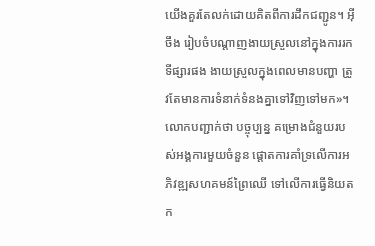យើងគួរតែលក់ដោយគិតពីការដឹកជញ្ជូន។ អ៊ីចឹង រៀបចំបណ្ដាញងាយស្រួលនៅក្នុងការរកទីផ្សារផង ងាយស្រួលក្នុងពេលមានបញ្ហា ត្រូវតែមានការទំនាក់ទំនងគ្នាទៅវិញទៅមក»។
លោកបញ្ជាក់ថា បច្ចុប្បន្ន គម្រោងជំនួយរបស់អង្គការមួយចំនួន ផ្ដោតការគាំទ្រលើការអភិវឌ្ឍសហគមន៍ព្រៃឈើ ទៅលើការធ្វើនិយតក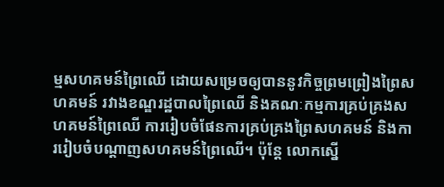ម្មសហគមន៍ព្រៃឈើ ដោយសម្រេចឲ្យបាននូវកិច្ចព្រមព្រៀងព្រៃសហគមន៍ រវាងខណ្ឌរដ្ឋបាលព្រៃឈើ និងគណៈកម្មការគ្រប់គ្រងសហគមន៍ព្រៃឈើ ការរៀបចំផែនការគ្រប់គ្រងព្រៃសហគមន៍ និងការរៀបចំបណ្ដាញសហគមន៍ព្រៃឈើ។ ប៉ុន្តែ លោកស្នើ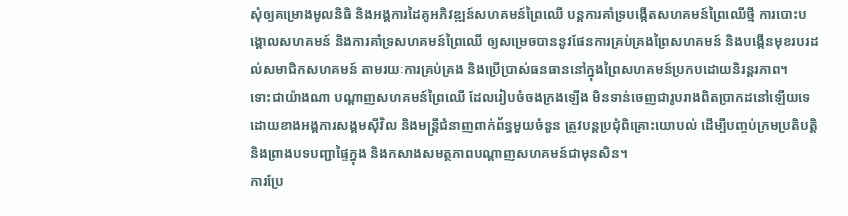សុំឲ្យគម្រោងមូលនិធិ និងអង្គការដៃគូអភិវឌ្ឍន៍សហគមន៍ព្រៃឈើ បន្តការគាំទ្របង្កើតសហគមន៍ព្រៃឈើថ្មី ការបោះបង្គោលសហគមន៍ និងការគាំទ្រសហគមន៍ព្រៃឈើ ឲ្យសម្រេចបាននូវផែនការគ្រប់គ្រងព្រៃសហគមន៍ និងបង្កើនមុខរបរដល់សមាជិកសហគមន៍ តាមរយៈការគ្រប់គ្រង និងប្រើប្រាស់ធនធាននៅក្នុងព្រៃសហគមន៍ប្រកបដោយនិរន្តរភាព។
ទោះជាយ៉ាងណា បណ្ដាញសហគមន៍ព្រៃឈើ ដែលរៀបចំចងក្រងឡើង មិនទាន់ចេញជារូបរាងពិតប្រាកដនៅឡើយទេ ដោយខាងអង្គការសង្គមស៊ីវិល និងមន្ត្រីជំនាញពាក់ព័ន្ធមួយចំនួន ត្រូវបន្តប្រជុំពិគ្រោះយោបល់ ដើម្បីបញ្ចប់ក្រមប្រតិបត្តិ និងព្រាងបទបញ្ជាផ្ទៃក្នុង និងកសាងសមត្ថភាពបណ្ដាញសហគមន៍ជាមុនសិន។
ការប្រែ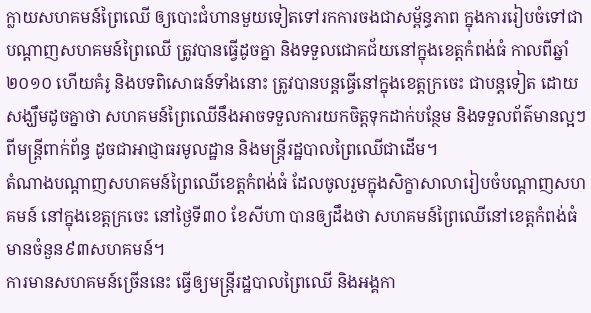ក្លាយសហគមន៍ព្រៃឈើ ឲ្យបោះជំហានមួយទៀតទៅរកការចងជាសម្ព័ន្ធភាព ក្នុងការរៀបចំទៅជាបណ្ដាញសហគមន៍ព្រៃឈើ ត្រូវបានធ្វើដូចគ្នា និងទទួលជោគជ័យនៅក្នុងខេត្តកំពង់ធំ កាលពីឆ្នាំ២០១០ ហើយគំរូ និងបទពិសោធន៍ទាំងនោះ ត្រូវបានបន្តធ្វើនៅក្នុងខេត្តក្រចេះ ជាបន្តទៀត ដោយសង្ឃឹមដូចគ្នាថា សហគមន៍ព្រៃឈើនឹងអាចទទួលការយកចិត្តទុកដាក់បន្ថែម និងទទួលព័ត៌មានល្អៗពីមន្ត្រីពាក់ព័ន្ធ ដូចជាអាជ្ញាធរមូលដ្ឋាន និងមន្ត្រីរដ្ឋបាលព្រៃឈើជាដើម។
តំណាងបណ្ដាញសហគមន៍ព្រៃឈើខេត្តកំពង់ធំ ដែលចូលរួមក្នុងសិក្ខាសាលារៀបចំបណ្ដាញសហគមន៍ នៅក្នុងខេត្តក្រចេះ នៅថ្ងៃទី៣០ ខែសីហា បានឲ្យដឹងថា សហគមន៍ព្រៃឈើនៅខេត្តកំពង់ធំ មានចំនួន៩៣សហគមន៍។
ការមានសហគមន៍ច្រើននេះ ធ្វើឲ្យមន្ត្រីរដ្ឋបាលព្រៃឈើ និងអង្គកា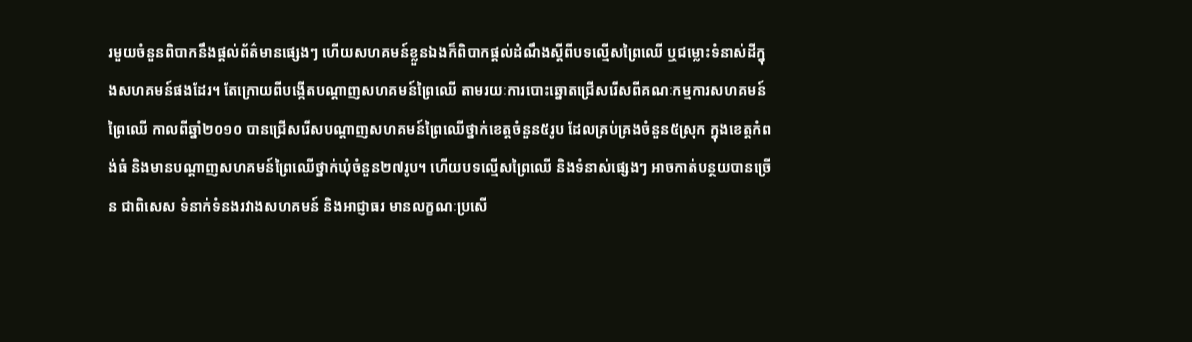រមួយចំនួនពិបាកនឹងផ្តល់ព័ត៌មានផ្សេងៗ ហើយសហគមន៍ខ្លួនឯងក៏ពិបាកផ្តល់ដំណឹងស្ដីពីបទល្មើសព្រៃឈើ ឬជម្លោះទំនាស់ដីក្នុងសហគមន៍ផងដែរ។ តែក្រោយពីបង្កើតបណ្ដាញសហគមន៍ព្រៃឈើ តាមរយៈការបោះឆ្នោតជ្រើសរើសពីគណៈកម្មការសហគមន៍ព្រៃឈើ កាលពីឆ្នាំ២០១០ បានជ្រើសរើសបណ្ដាញសហគមន៍ព្រៃឈើថ្នាក់ខេត្តចំនួន៥រូប ដែលគ្រប់គ្រងចំនួន៥ស្រុក ក្នុងខេត្តកំពង់ធំ និងមានបណ្ដាញសហគមន៍ព្រៃឈើថ្នាក់ឃុំចំនួន២៧រូប។ ហើយបទល្មើសព្រៃឈើ និងទំនាស់ផ្សេងៗ អាចកាត់បន្ថយបានច្រើន ជាពិសេស ទំនាក់ទំនងរវាងសហគមន៍ និងអាជ្ញាធរ មានលក្ខណៈប្រសើ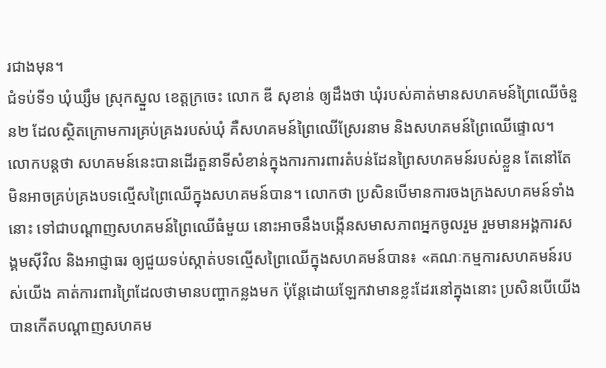រជាងមុន។
ជំទប់ទី១ ឃុំឃ្សឹម ស្រុកស្នួល ខេត្តក្រចេះ លោក ឌី សុខាន់ ឲ្យដឹងថា ឃុំរបស់គាត់មានសហគមន៍ព្រៃឈើចំនួន២ ដែលស្ថិតក្រោមការគ្រប់គ្រងរបស់ឃុំ គឺសហគមន៍ព្រៃឈើស្រែរនាម និងសហគមន៍ព្រៃឈើផ្ទោល។
លោកបន្តថា សហគមន៍នេះបានដើរតួនាទីសំខាន់ក្នុងការការពារតំបន់ដែនព្រៃសហគមន៍របស់ខ្លួន តែនៅតែមិនអាចគ្រប់គ្រងបទល្មើសព្រៃឈើក្នុងសហគមន៍បាន។ លោកថា ប្រសិនបើមានការចងក្រងសហគមន៍ទាំងនោះ ទៅជាបណ្ដាញសហគមន៍ព្រៃឈើធំមួយ នោះអាចនឹងបង្កើនសមាសភាពអ្នកចូលរួម រួមមានអង្គការសង្គមស៊ីវិល និងអាជ្ញាធរ ឲ្យជួយទប់ស្កាត់បទល្មើសព្រៃឈើក្នុងសហគមន៍បាន៖ «គណៈកម្មការសហគមន៍របស់យើង គាត់ការពារព្រៃដែលថាមានបញ្ហាកន្លងមក ប៉ុន្តែដោយឡែកវាមានខ្លះដែរនៅក្នុងនោះ ប្រសិនបើយើងបានកើតបណ្ដាញសហគម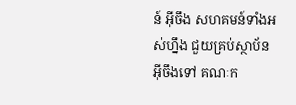ន៍ អ៊ីចឹង សហគមន៍ទាំងអស់ហ្នឹង ជួយគ្រប់ស្ថាប័ន អ៊ីចឹងទៅ គណៈក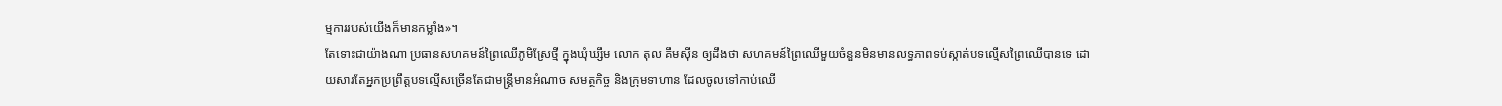ម្មការរបស់យើងក៏មានកម្លាំង»។
តែទោះជាយ៉ាងណា ប្រធានសហគមន៍ព្រៃឈើភូមិស្រែថ្មី ក្នុងឃុំឃ្សឹម លោក តុល គឹមស៊ីន ឲ្យដឹងថា សហគមន៍ព្រៃឈើមួយចំនួនមិនមានលទ្ធភាពទប់ស្កាត់បទល្មើសព្រៃឈើបានទេ ដោយសារតែអ្នកប្រព្រឹត្តបទល្មើសច្រើនតែជាមន្ត្រីមានអំណាច សមត្ថកិច្ច និងក្រុមទាហាន ដែលចូលទៅកាប់ឈើ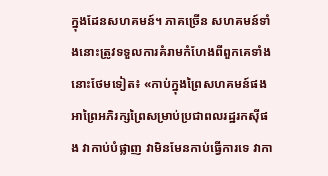ក្នុងដែនសហគមន៍។ ភាគច្រើន សហគមន៍ទាំងនោះត្រូវទទួលការគំរាមកំហែងពីពួកគេទាំងនោះថែមទៀត៖ «កាប់ក្នុងព្រៃសហគមន៍ផង អាព្រៃអភិរក្សព្រៃសម្រាប់ប្រជាពលរដ្ឋរកស៊ីផង វាកាប់បំផ្លាញ វាមិនមែនកាប់ធ្វើការទេ វាកា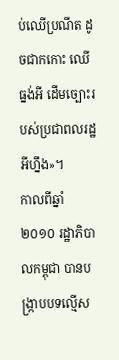ប់ឈើប្រណីត ដូចជាកកោះ ឈើធ្នង់អី ដើមច្បោះរបស់ប្រជាពលរដ្ឋអីហ្នឹង»។
កាលពីឆ្នាំ២០១០ រដ្ឋាភិបាលកម្ពុជា បានបង្ក្រាបបទល្មើស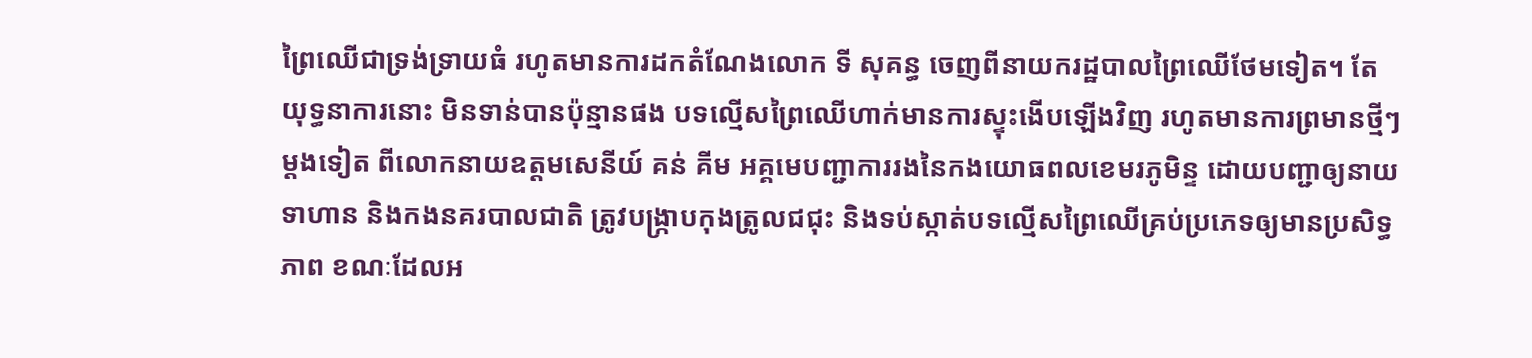ព្រៃឈើជាទ្រង់ទ្រាយធំ រហូតមានការដកតំណែងលោក ទី សុគន្ធ ចេញពីនាយករដ្ឋបាលព្រៃឈើថែមទៀត។ តែយុទ្ធនាការនោះ មិនទាន់បានប៉ុន្មានផង បទល្មើសព្រៃឈើហាក់មានការស្ទុះងើបឡើងវិញ រហូតមានការព្រមានថ្មីៗម្តងទៀត ពីលោកនាយឧត្តមសេនីយ៍ គន់ គីម អគ្គមេបញ្ជាការរងនៃកងយោធពលខេមរភូមិន្ទ ដោយបញ្ជាឲ្យនាយទាហាន និងកងនគរបាលជាតិ ត្រូវបង្ក្រាបកុងត្រូលជជុះ និងទប់ស្កាត់បទល្មើសព្រៃឈើគ្រប់ប្រភេទឲ្យមានប្រសិទ្ធភាព ខណៈដែលអ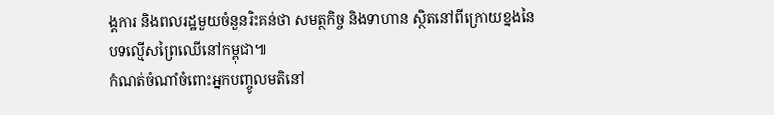ង្គការ និងពលរដ្ឋមួយចំនួនរិះគន់ថា សមត្ថកិច្ច និងទាហាន ស្ថិតនៅពីក្រោយខ្នងនៃបទល្មើសព្រៃឈើនៅកម្ពុជា៕
កំណត់ចំណាំចំពោះអ្នកបញ្ចូលមតិនៅ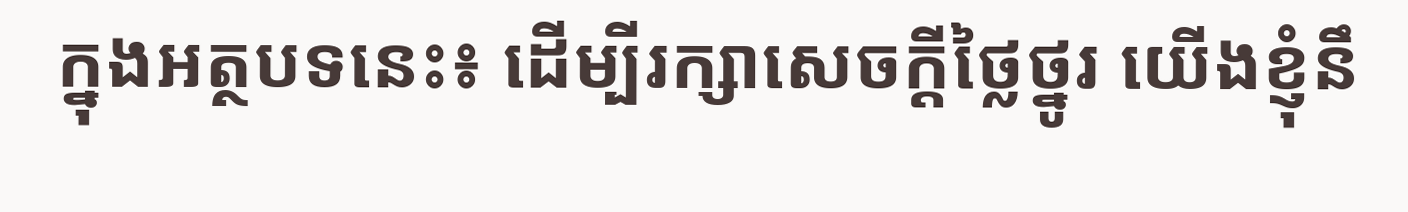ក្នុងអត្ថបទនេះ៖ ដើម្បីរក្សាសេចក្ដីថ្លៃថ្នូរ យើងខ្ញុំនឹ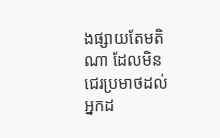ងផ្សាយតែមតិណា ដែលមិនជេរប្រមាថដល់អ្នកដ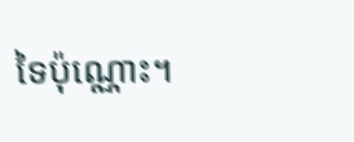ទៃប៉ុណ្ណោះ។